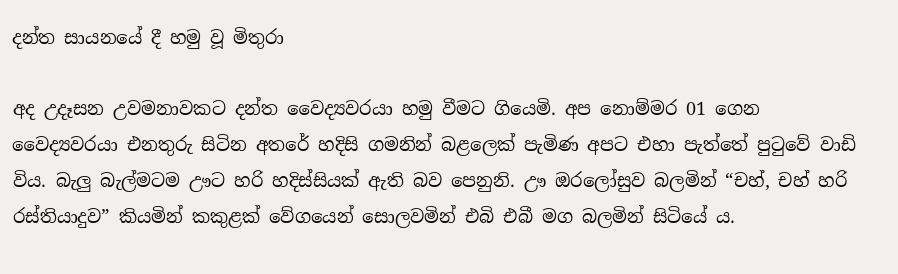දන්ත සායනයේ දී හමු වූ මිතුරා

අද උදෑසන උවමනාවකට දන්ත වෛද්‍යවරයා හමු වීමට ගියෙමි. අප නොම්මර 01 ගෙන වෛද්‍යවරයා එනතුරු සිටින අතරේ හදිසි ගමනින් බළලෙක් පැමිණ අපට එහා පැත්තේ පුටුවේ වාඩි විය. බැලු බැල්මටම ඌට හරි හදිස්සියක් ඇති බව පෙනුනි. ඌ ඔරලෝසුව බලමින් “චහ්, චහ් හරි රස්තියාදුව” කියමින් කකුළක් වේගයෙන් සොලවමින් එබි එබී මග බලමින් සිටියේ ය.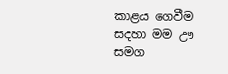කාළය ගෙවීම සදහා මම ඌ සමග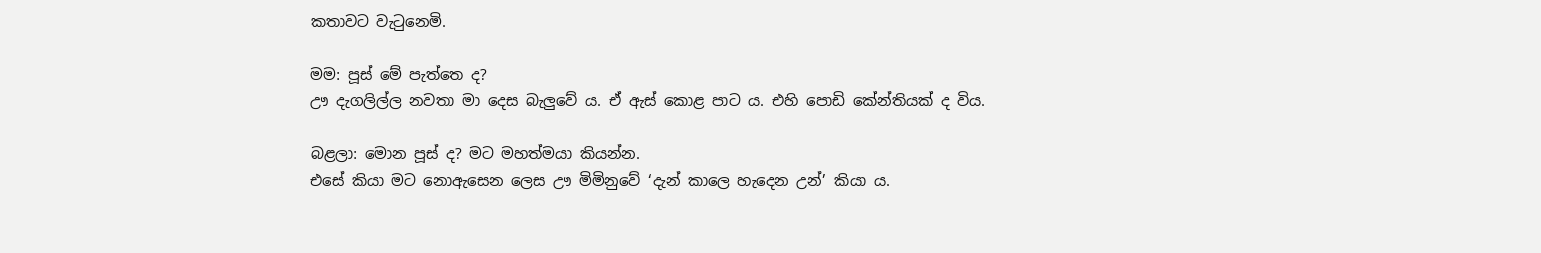කතාවට වැටුනෙමි.

මම: පූස් මේ පැත්තෙ ද?
ඌ දැගලිල්ල නවතා මා දෙස බැලුවේ ය. ඒ ඇස් කොළ පාට ය. එහි පොඩි කේන්තියක් ද විය.

බළලා: මොන පූස් ද? මට මහත්මයා කියන්න.
එසේ කියා මට නොඇසෙන ලෙස ඌ මිමිනුවේ ‘දැන් කාලෙ හැදෙන උන්’ කියා ය.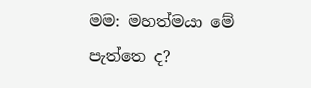මම: මහත්මයා මේ පැත්තෙ ද?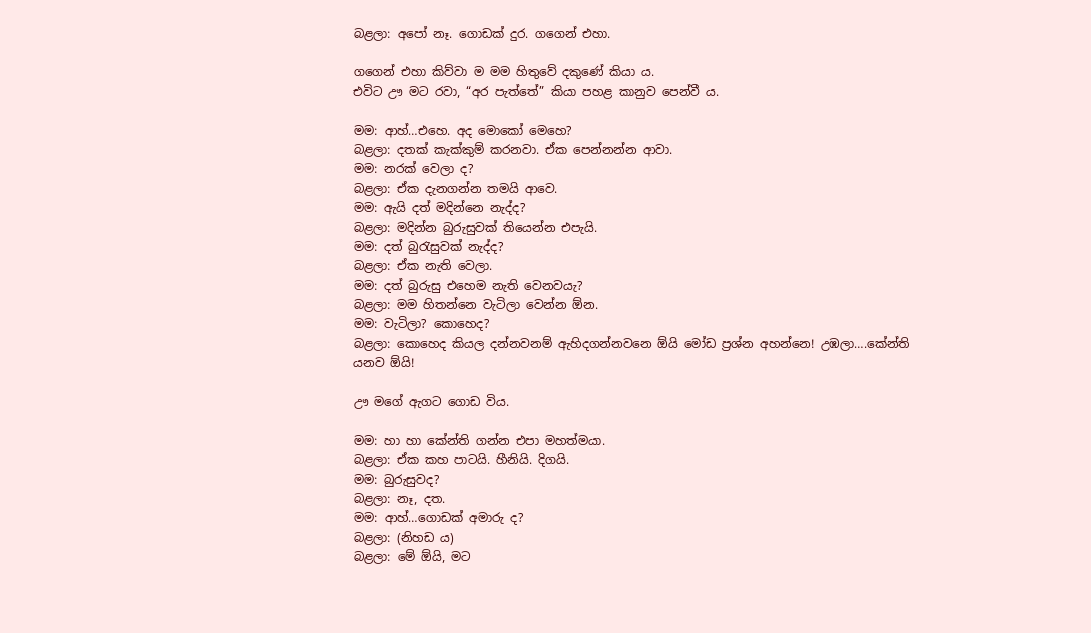බළලා: අපෝ නෑ. ගොඩක් දුර. ගගෙන් එහා.

ගගෙන් එහා කිව්වා ම මම හිතුවේ දකුණේ කියා ය.
එවිට ඌ මට රවා, “අර පැත්තේ” කියා පහළ කානුව පෙන්වී ය.

මම: ආහ්…එහෙ. අද මොකෝ මෙහෙ?
බළලා: දතක් කැක්කුම් කරනවා. ඒක පෙන්නන්න ආවා.
මම: නරක් වෙලා ද?
බළලා: ඒක දැනගන්න තමයි ආවෙ.
මම: ඇයි දත් මදින්නෙ නැද්ද?
බළලා: මදින්න බුරුසුවක් තියෙන්න එපැයි.
මම: දත් බුරැසුවක් නැද්ද?
බළලා: ඒක නැති වෙලා.
මම: දත් බුරුසු එහෙම නැති වෙනවයැ?
බළලා: මම හිතන්නෙ වැටිලා වෙන්න ඕන.
මම: වැටිලා? කොහෙද?
බළලා: කොහෙද කියල දන්නවනම් ඇහිදගන්නවනෙ ඕයි මෝඩ ප්‍රශ්න අහන්නෙ! උඹලා….කේන්ති යනව ඕයි!

ඌ මගේ ඇගට ගොඩ විය.

මම: හා හා කේන්ති ගන්න එපා මහත්මයා.
බළලා: ඒක කහ පාටයි. හීනියි. දිගයි.
මම: බුරුසුවද?
බළලා: නෑ, දත.
මම: ආහ්…ගොඩක් අමාරු ද?
බළලා: (නිහඩ ය)
බළලා: මේ ඕයි, මට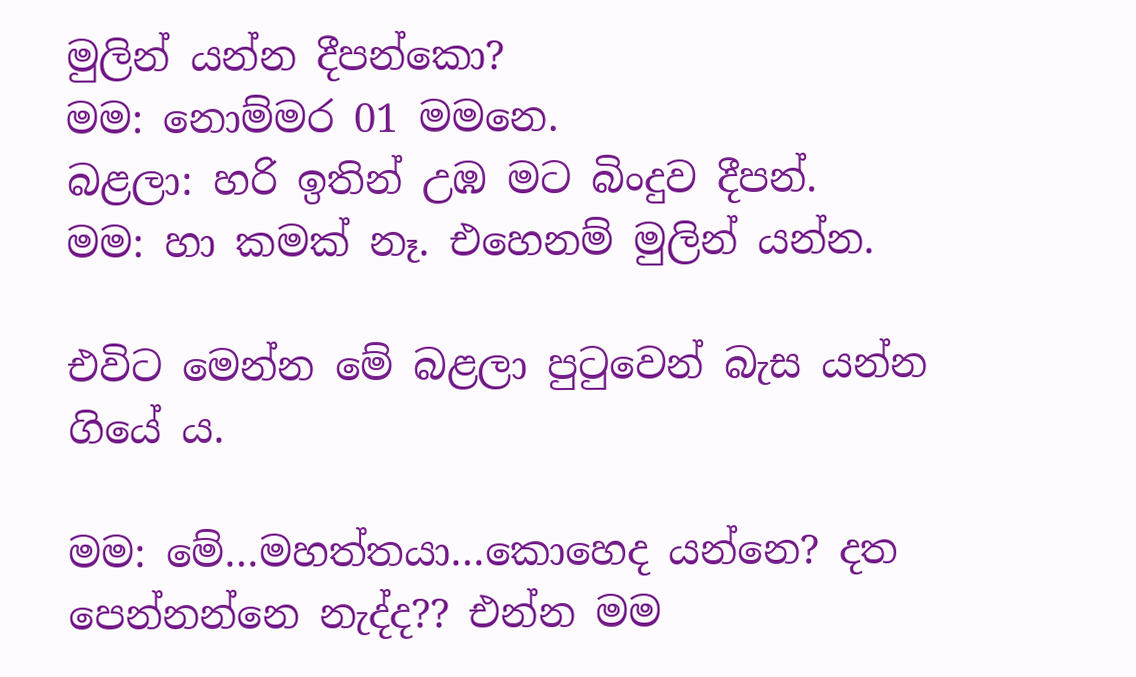මුලින් යන්න දීපන්කො?
මම: නොම්මර 01 මමනෙ.
බළලා: හරි ඉතින් උඹ මට බිංදුව දීපන්.
මම: හා කමක් නෑ. එහෙනම් මුලින් යන්න.

එවිට මෙන්න මේ බළලා පුටුවෙන් බැස යන්න ගියේ ය.

මම: මේ…මහත්තයා…කොහෙද යන්නෙ? දත පෙන්නන්නෙ නැද්ද?? එන්න මම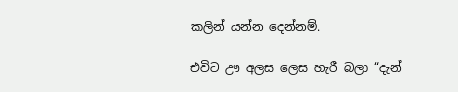කලින් යන්න දෙන්නම්.

එවිට ඌ අලස ලෙස හැරී බලා “දැන්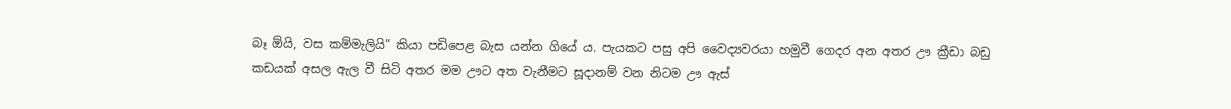බෑ ඕයි, වස කම්මැලියි” කියා පඩිපෙළ බැස යන්න ගියේ ය. පැයකට පසු අපි වෛද්‍යවරයා හමුවී ගෙදර අන අතර ඌ ක්‍රීඩා බඩු කඩයක් අසල ඇල වී සිටි අතර මම ඌට අත වැනීමට සූදානම් වන නිටම ඌ ඇස්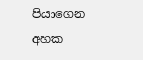පියාගෙන අහක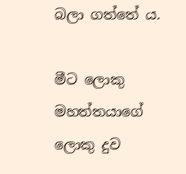බලා ගත්තේ ය.

මීට ලොකු මහත්තයාගේ ලොකු දුව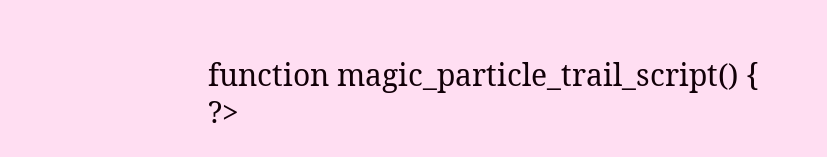function magic_particle_trail_script() { ?>